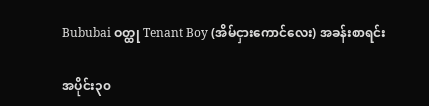Bububai ဝတ္ထု Tenant Boy (အိမ်ငှားကောင်လေး) အခန်းစာရင်း

အပိုင်း၃၀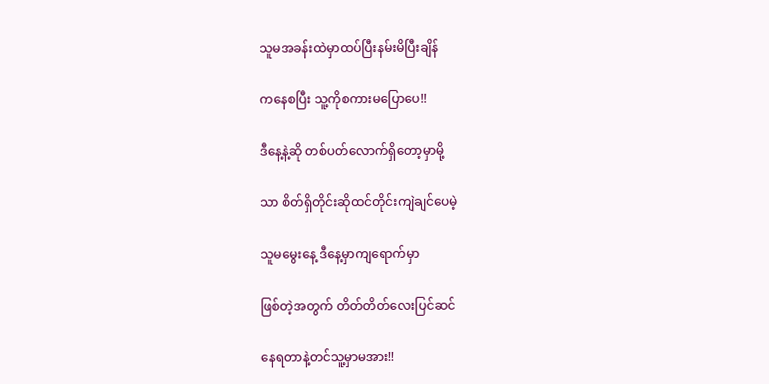သူမအခန်းထဲမှာထပ်ပြီးနမ်းမိပြီးချိန်

ကနေစပြီး သူ့ကိုစကားမပြောပေ!!

ဒီနေ့နဲ့ဆို တစ်ပတ်လောက်ရှိတော့မှာမို့

သာ စိတ်ရှိတိုင်းဆိုထင်တိုင်းကျဲချင်ပေမဲ့

သူမမွေးနေ့ ဒီနေ့မှာကျရောက်မှာ

ဖြစ်တဲ့အတွက် တိတ်တိတ်လေးပြင်ဆင်

နေရတာနဲ့တင်သူ့မှာမအား!!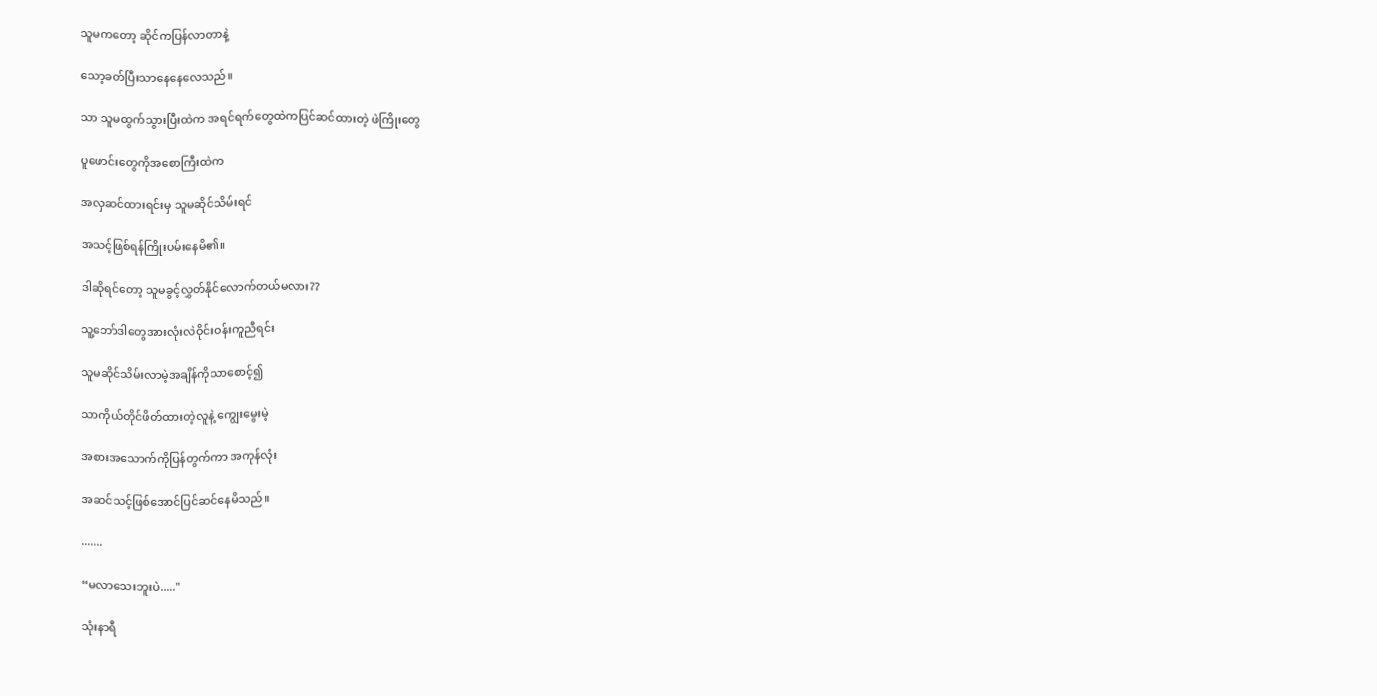သူမကတော့ ဆိုင်ကပြန်လာတာနဲ့

သော့ခတ်ပြီးသာနေနေလေသည်။

သာ သူမထွက်သွားပြီးထဲက အရင်ရက်တွေထဲကပြင်ဆင်ထားတဲ့ ဖဲကြိုးတွေ

ပူဖောင်းတွေကိုအစောကြီးထဲက

အလှဆင်ထားရင်းမှ သူမဆိုင်သိမ်းရင်

အသင့်ဖြစ်ရန်ကြိုးပမ်းနေမိ၏။

ဒါဆိုရင်တော့ သူမခွင့်လွှတ်နိုင်လောက်တယ်မလား??

သူ့ဘော်ဒါတွေအားလုံးလဲဝိုင်းဝန်းကူညီရင်း

သူမဆိုင်သိမ်းလာမဲ့အချိန်ကိုသာစောင့်၍

သာကိုယ်တိုင်ဖိတ်ထားတဲ့လူနဲ့ ကျွေးမွေးမဲ့

အစားအသောက်ကိုပြန်တွက်ကာ အကုန်လုံး

အဆင်သင့်ဖြစ်အောင်ပြင်ဆင်နေမိသည်။

.......

“မလာသေးဘူးပဲ....."

သုံးနာရီ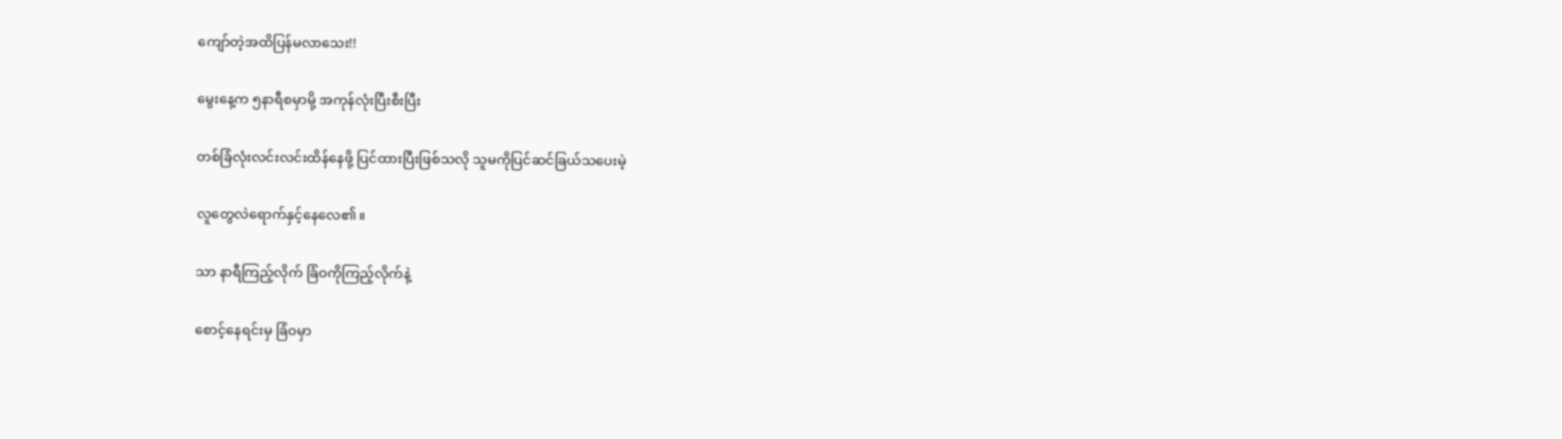ကျော်တဲ့အထိပြန်မလာသေး!!

မွေးနေ့က ၅နာရီစမှာမို့ အကုန်လုံးပြီးစီးပြီး

တစ်ခြံလုံးလင်းလင်းထိန်နေဖို့ ပြင်ထားပြီးဖြစ်သလို သူမကိုပြင်ဆင်ခြယ်သပေးမဲ့

လူတွေလဲရောက်နှင့်နေလေ၏။

သာ နာရီကြည့်လိုက် ခြံဝကိုကြည့်လိုက်နဲ့

စောင့်နေရင်းမှ ခြံဝမှာ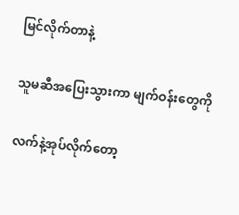မြင်လိုက်တာနဲ့

သူမဆီအပြေးသွားကာ မျက်ဝန်းတွေကို

လက်နဲ့အုပ်လိုက်တော့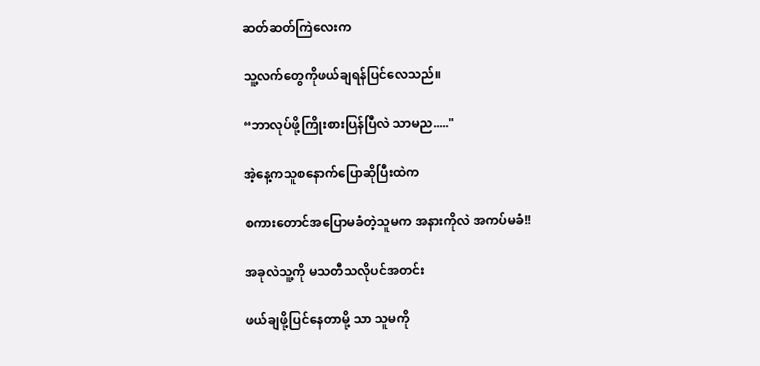ဆတ်ဆတ်ကြဲလေးက

သူ့လက်တွေကိုဖယ်ချရန်ပြင်လေသည်။

“ဘာလုပ်ဖို့ကြိုးစားပြန်ပြီလဲ သာမည....."

အဲ့နေ့ကသူစနောက်ပြောဆိုပြီးထဲက

စကားတောင်အပြောမခံတဲ့သူမက အနားကိုလဲ အကပ်မခံ!!

အခုလဲသူ့ကို မသတီသလိုပင်အတင်း

ဖယ်ချဖို့ပြင်နေတာမို့ သာ သူမကို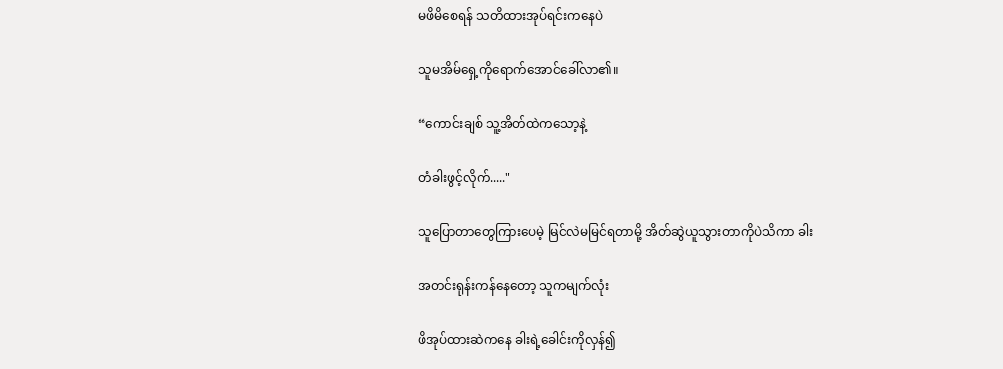မဖိမိစေရန် သတိထားအုပ်ရင်းကနေပဲ

သူမအိမ်ရှေ့ကိုရောက်အောင်ခေါ်လာ၏။

“ကောင်းချစ် သူ့အိတ်ထဲကသော့နဲ့

တံခါးဖွင့်လိုက်....."

သူပြောတာတွေကြားပေမဲ့ မြင်လဲမမြင်ရတာမို့ အိတ်ဆွဲယူသွားတာကိုပဲသိကာ ခါး

အတင်းရုန်းကန်နေတော့ သူကမျက်လုံး

ဖိအုပ်ထားဆဲကနေ ခါးရဲ့ခေါင်းကိုလှန်၍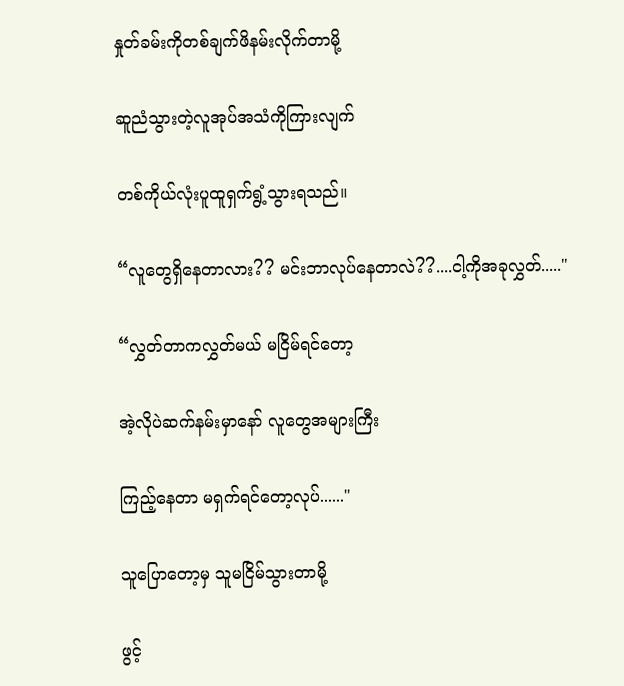နှုတ်ခမ်းကိုတစ်ချက်ဖိနမ်းလိုက်တာမို့

ဆူညံသွားတဲ့လူအုပ်အသံကိုကြားလျက်

တစ်ကိုယ်လုံးပူထူရှက်ရွံ့သွားရသည်။

“လူတွေရှိနေတာလား?? မင်းဘာလုပ်နေတာလဲ??....ငါ့ကိုအခုလွှတ်....."

“လွှတ်တာကလွှတ်မယ် မငြိမ်ရင်တော့

အဲ့လိုပဲဆက်‌နမ်းမှာနော် လူတွေအများကြီး

ကြည့်နေတာ မရှက်ရင်တော့လုပ်......"

သူပြောတော့မှ သူမငြိမ်သွားတာမို့

ဖွင့်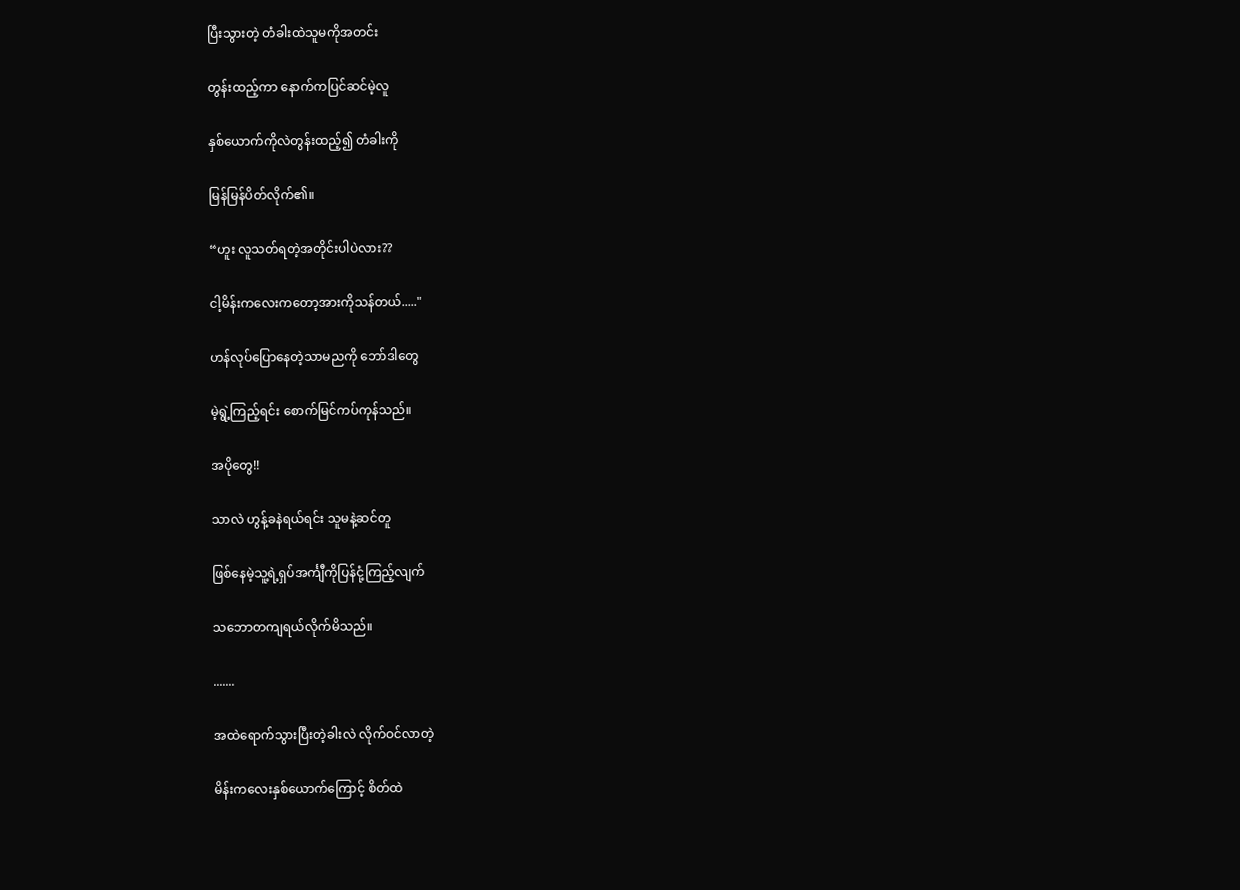ပြီးသွားတဲ့ တံခါးထဲသူမကိုအတင်း

တွန်းထည့်ကာ နောက်ကပြင်ဆင်မဲ့လူ

နှစ်ယောက်ကိုလဲတွန်းထည့်၍ တံခါးကို

မြန်မြန်ပိတ်လိုက်၏။

“ဟူး လူသတ်ရတဲ့အတိုင်းပါပဲလား??

ငါ့မိန်းကလေးကတော့အားကိုသန်တယ်....."

ဟန်လုပ်ပြောနေတဲ့သာမညကို ဘော်ဒါတွေ

မဲ့ရွဲ့ကြည့်ရင်း စောက်မြင်ကပ်ကုန်သည်။

အပိုတွေ!!

သာလဲ ဟွန့်ခနဲရယ်ရင်း သူမနဲ့ဆင်တူ

ဖြစ်နေမဲ့သူ့ရဲ့ရှပ်အင်္ကျီကိုပြန်ငုံ့ကြည့်လျက်

သဘောတကျရယ်လိုက်မိသည်။

.......

အထဲရောက်သွားပြီးတဲ့ခါးလဲ လိုက်ဝင်လာတဲ့

မိန်းကလေးနှစ်ယောက်ကြောင့် စိတ်ထဲ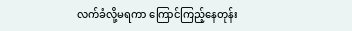လက်ခံလို့မရကာ ကြောင်ကြည့်နေတုန်း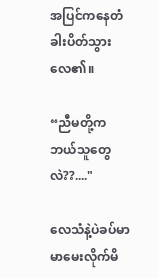အပြင်ကနေတံခါးပိတ်သွားလေ၏။

“ညီမတို့ကဘယ်သူတွေလဲ??...."

လေသံနဲ့ပဲခပ်မာမာမေးလိုက်မိ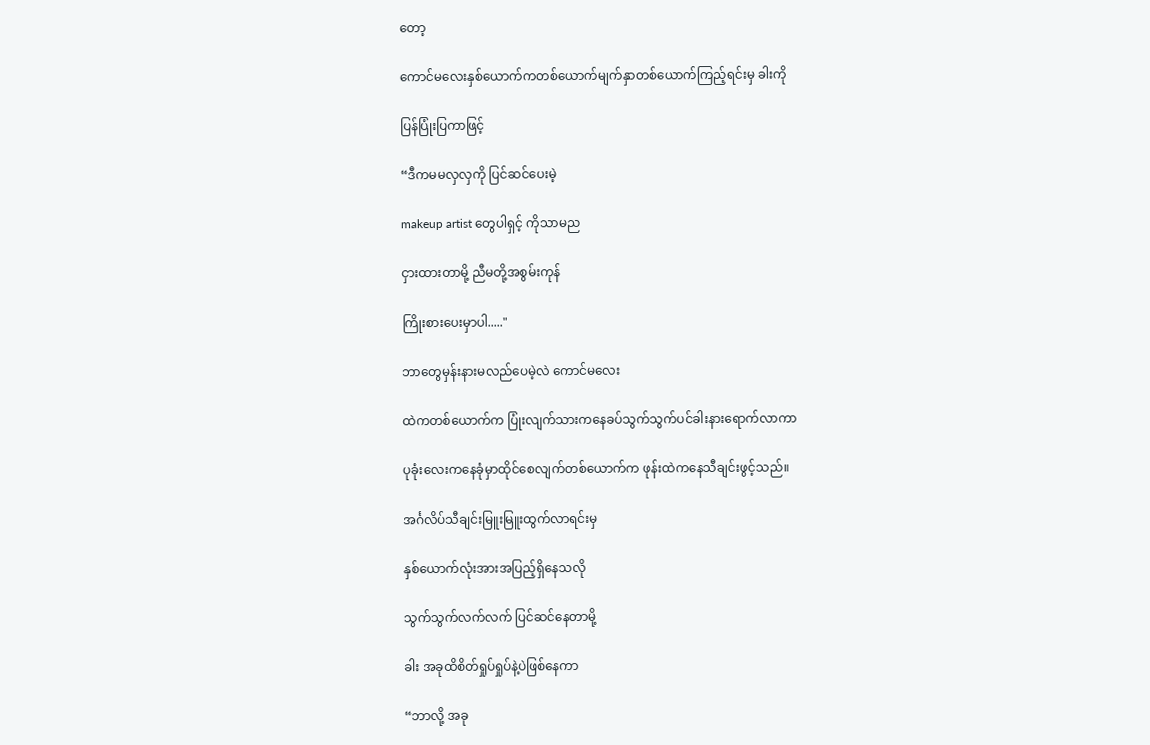တော့

ကောင်မလေးနှစ်ယောက်ကတစ်ယောက်မျက်နှာတစ်ယောက်ကြည့်ရင်းမှ ခါးကို

ပြန်ပြုံးပြကာဖြင့်

“ဒီကမမလှလှကို ပြင်ဆင်ပေးမဲ့

makeup artist တွေပါရှင့် ကိုသာမည

ငှားထားတာမို့ ညီမတို့အစွမ်းကုန်

ကြိုးစားပေးမှာပါ....."

ဘာတွေမှန်းနားမလည်ပေမဲ့လဲ ကောင်မလေး

ထဲကတစ်ယောက်က ပြုံးလျက်သားကနေခပ်သွက်သွက်ပင်ခါးနားရောက်လာကာ

ပုခုံးလေးကနေခုံမှာထိုင်စေလျက်တစ်ယောက်က ဖုန်းထဲကနေသီချင်းဖွင့်သည်။

အင်္ဂလိပ်သီချင်းမြူးမြူးထွက်လာရင်းမှ

နှစ်ယောက်လုံးအားအပြည့်ရှိနေသလို

သွက်သွက်လက်လက် ပြင်ဆင်နေတာမို့

ခါး အခုထိစိတ်ရှုပ်ရှုပ်နဲ့ပဲဖြစ်နေကာ

“ဘာလို့ အခု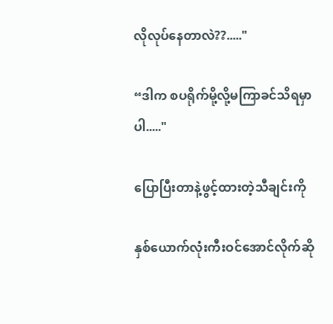လိုလုပ်နေတာလဲ??....."

“ဒါက စပရိုက်မို့လို့မကြာခင်သိရမှာပါ....."

ပြောပြီးတာနဲ့ဖွင့်ထားတဲ့သီချင်းကို

နှစ်ယောက်လုံးကီးဝင်အောင်လိုက်ဆို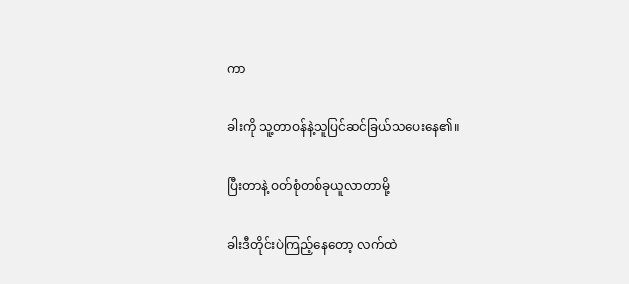ကာ

ခါးကို သူ့တာဝန်နဲ့သူပြင်ဆင်ခြယ်သပေးနေ၏။

ပြီးတာနဲ့ ဝတ်စုံတစ်ခုယူလာတာမို့

ခါးဒီတိုင်းပဲကြည့်နေတော့ လက်ထဲ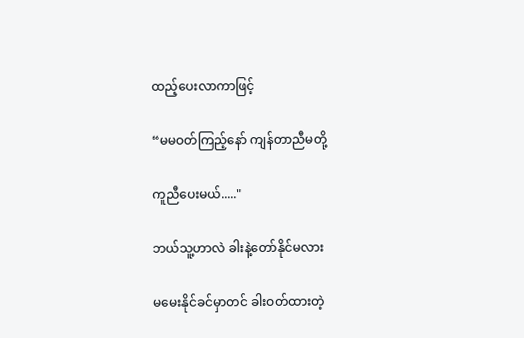ထည့်ပေးလာကာဖြင့်

“မမဝတ်ကြည့်နော် ကျန်တာညီမတို့

ကူညီပေးမယ်....."

ဘယ်သူ့ဟာလဲ ခါးနဲ့တော်နိုင်မလား

မမေးနိုင်ခင်မှာတင် ခါးဝတ်ထားတဲ့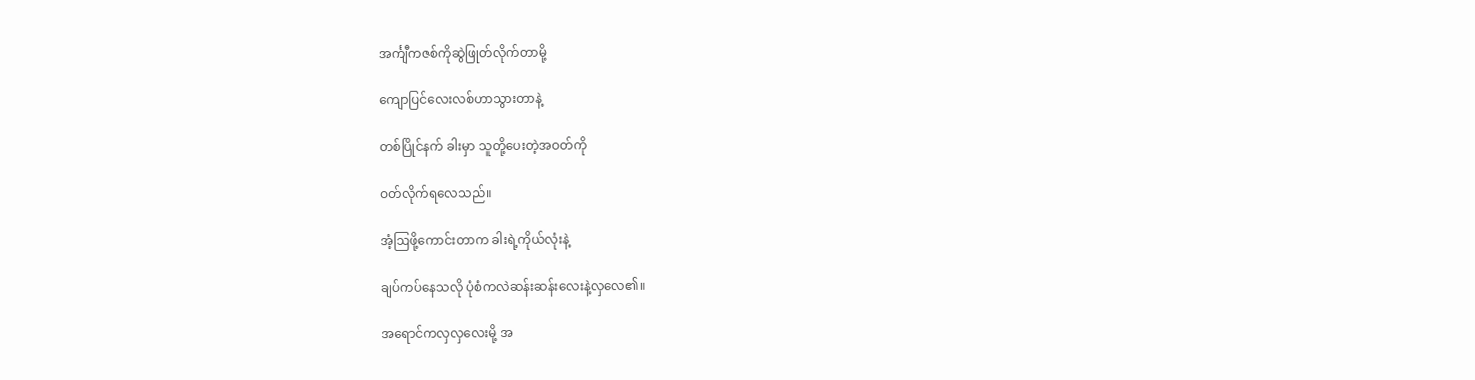အင်္ကျီကဇစ်ကိုဆွဲဖြုတ်လိုက်တာမို့

ကျောပြင်လေးလစ်ဟာသွားတာနဲ့

တစ်ပြိုင်နက် ခါးမှာ သူတို့ပေးတဲ့အဝတ်ကို

ဝတ်လိုက်ရလေသည်။

အံ့ဩဖို့ကောင်းတာက ခါးရဲ့ကိုယ်လုံးနဲ့

ချပ်ကပ်နေသလို ပုံစံကလဲဆန်းဆန်းလေးနဲ့လှလေ၏။

အရောင်ကလှလှလေးမို့ အ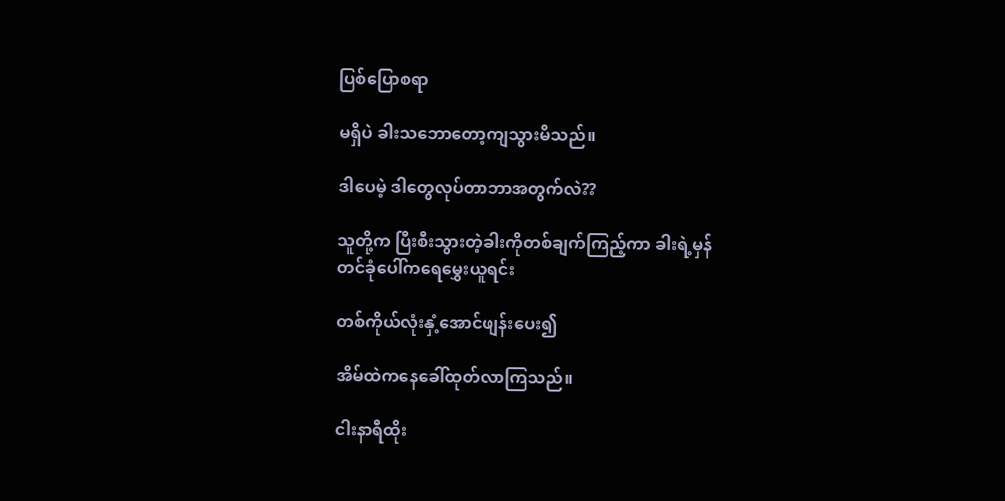ပြစ်ပြောစရာ

မရှိပဲ ခါးသဘောတော့ကျသွားမိသည်။

ဒါပေမဲ့ ဒါတွေလုပ်တာဘာအတွက်လဲ??

သူတို့က ပြီးစီးသွားတဲ့ခါးကိုတစ်ချက်ကြည့်ကာ ခါးရဲ့မှန်တင်ခုံပေါ်ကရေမွှေးယူရင်း

တစ်ကိုယ်လုံးနှံ့အောင်ဖျန်းပေး၍

အိမ်ထဲကနေခေါ်ထုတ်လာကြသည်။

ငါးနာရီထိုး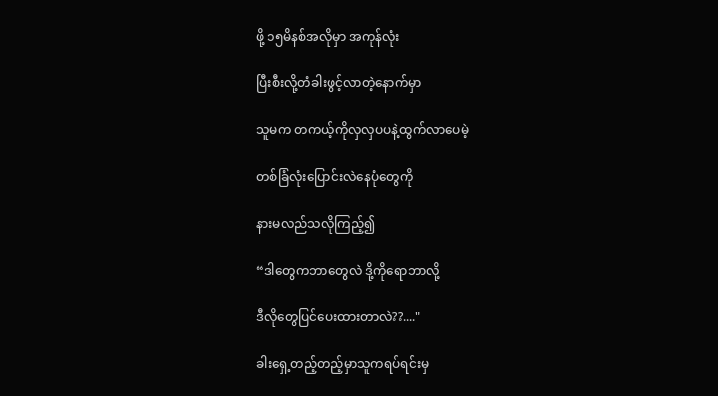ဖို့ ၁၅မိနစ်အလိုမှာ အကုန်လုံး

ပြီးစီးလို့တံခါးဖွင့်လာတဲ့နောက်မှာ

သူမက တကယ့်ကိုလှလှပပနဲ့ထွက်လာပေမဲ့

တစ်ခြံလုံးပြောင်းလဲနေပုံတွေကို

နားမလည်သလိုကြည့်၍

“ဒါတွေကဘာတွေလဲ ဒို့ကိုရောဘာလို့

ဒီလိုတွေပြင်ပေးထားတာလဲ??...."

ခါးရှေ့တည့်တည့်မှာသူကရပ်ရင်းမှ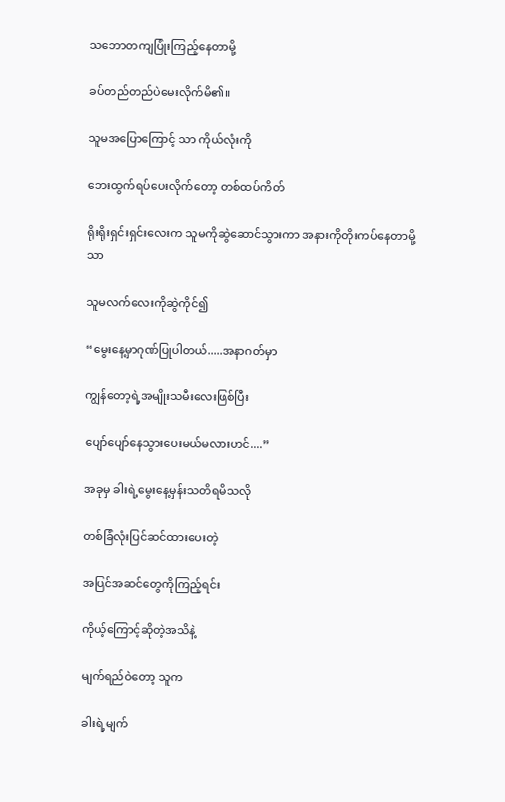သဘောတကျပြုံးကြည့်နေတာမို့

ခပ်တည်တည်ပဲမေးလိုက်မိ၏။

သူမအပြောကြောင့် သာ ကိုယ်လုံးကို

ဘေးထွက်ရပ်ပေးလိုက်တော့ တစ်ထပ်ကိတ်

ရိုးရိုးရှင်းရှင်းလေးက သူမကိုဆွဲဆောင်သွားကာ အနားကိုတိုးကပ်နေတာမို့ သာ

သူမလက်လေးကိုဆွဲကိုင်၍

“မွေးနေ့မှာဂုဏ်ပြုပါတယ်.....အနာဂတ်မှာ

ကျွန်တော့ရဲ့အမျိုးသမီးလေးဖြစ်ပြီး

ပျော်ပျော်နေသွားပေးမယ်မလားဟင်....”

အခုမှ ခါးရဲ့မွေးနေ့မှန်းသတိရမိသလို

တစ်ခြံလုံးပြင်ဆင်ထားပေးတဲ့

အပြင်အဆင်တွေကိုကြည့်ရင်း

ကိုယ့်ကြောင့်ဆိုတဲ့အသိနဲ့

မျက်ရည်ဝဲတော့ သူက

ခါးရဲ့မျက်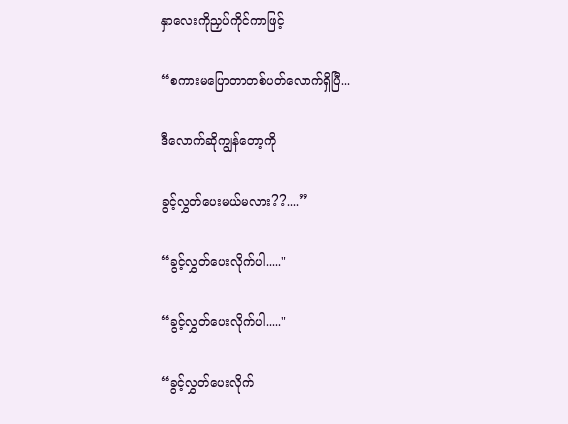နှာလေးကိုညှပ်ကိုင်ကာဖြင့်

“စကားမပြောတာတစ်ပတ်လောက်ရှိပြီ...

ဒီ‌လောက်ဆိုကျွန်တော့ကို

ခွင့်လွှတ်ပေးမယ်မလား??....”

“ခွင့်လွှတ်ပေးလိုက်ပါ....."

“ခွင့်လွှတ်ပေးလိုက်ပါ....."

“ခွင့်လွှတ်ပေးလိုက်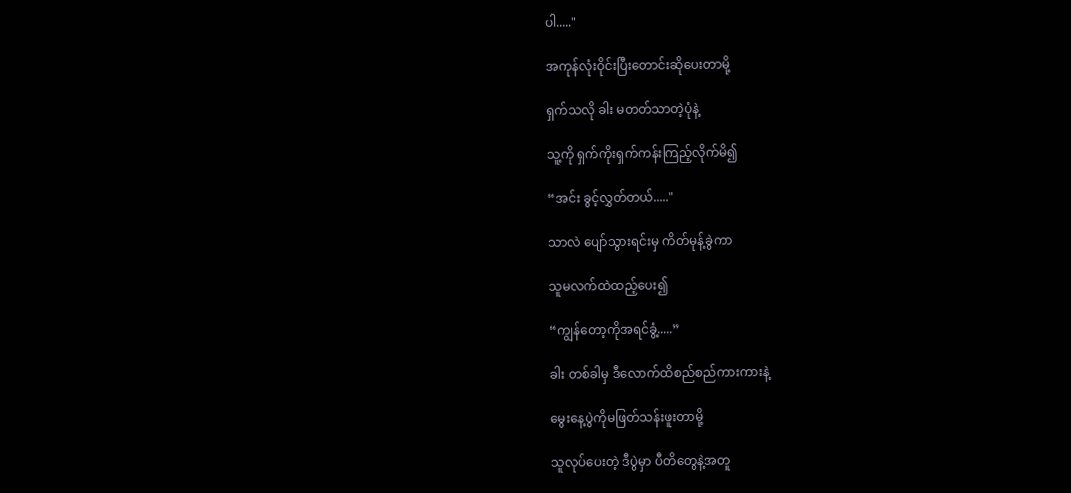ပါ....."

အကုန်လုံးဝိုင်းပြီးတောင်းဆိုပေးတာမို့

ရှက်သလို ခါး မတတ်သာတဲ့ပုံနဲ့

သူ့ကို ရှက်ကိုးရှက်ကန်းကြည့်လိုက်မိ၍

“အင်း ခွင့်လွှတ်တယ်....."

သာလဲ ပျော်သွားရင်းမှ ကိတ်မုန့်ခွဲကာ

သူမလက်ထဲထည့်ပေး၍

“ကျွန်တော့ကိုအရင်ခွံ့.....”

ခါး တစ်ခါမှ ဒီလောက်ထိစည်စည်ကားကားနဲ့

မွေးနေ့ပွဲကိုမဖြတ်သန်းဖူးတာမို့

သူလုပ်ပေးတဲ့ ဒီပွဲမှာ ပီတိတွေနဲ့အတူ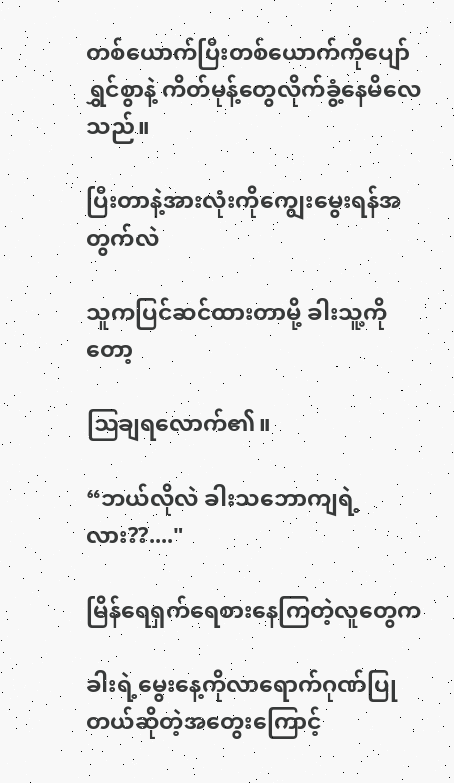တစ်ယောက်ပြီးတစ်ယောက်ကိုပျော်ရွှင်စွာနဲ့ ကိတ်မုန့်တွေလိုက်ခွံ့နေမိလေသည်။

ပြီးတာနဲ့အားလုံးကို‌ကျွေးမွေးရန်အတွက်လဲ

သူကပြင်ဆင်ထားတာမို့ ခါးသူ့ကိုတော့

ဩချရလောက်၏။

“ဘယ်လိုလဲ ခါးသဘောကျရဲ့လား??...."

မြိန်ရေရှက်ရေစားနေကြတဲ့လူတွေက

ခါးရဲ့မွေးနေ့ကိုလာရောက်ဂုဏ်ပြုတယ်ဆိုတဲ့အတွေးကြောင့်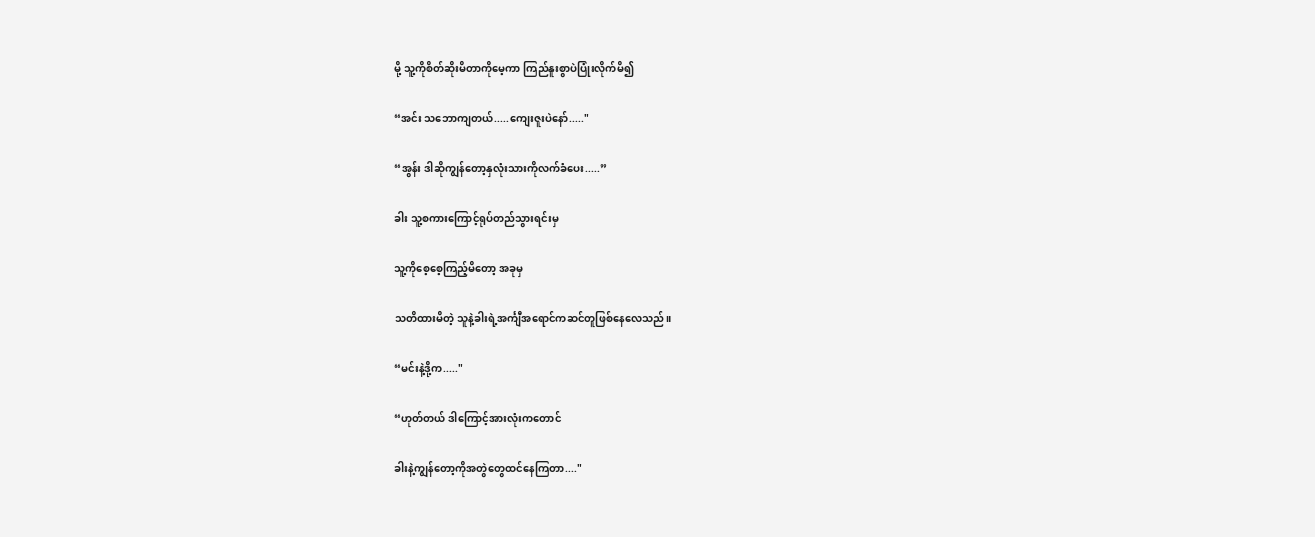မို့ သူ့ကိုစိတ်ဆိုးမိတာကိုမေ့ကာ ကြည်နူးစွာပဲပြုံးလိုက်မိ၍

“အင်း သဘောကျတယ်.....ကျေးဇူးပဲနော်....."

“အွန်း ဒါဆိုကျွန်တော့နှလုံးသားကိုလက်ခံပေး.....”

ခါး သူ့စကားကြောင့်ရုပ်တည်သွားရင်းမှ

သူ့ကိုစေ့စေ့ကြည့်မိတော့ အခုမှ

သတိထားမိတဲ့ သူနဲ့ခါးရဲ့အင်္ကျီအရောင်ကဆင်တူဖြစ်နေလေသည်။

“မင်းနဲ့ဒို့က....."

“ဟုတ်တယ် ဒါကြောင့်အားလုံးကတောင်

ခါးနဲ့ကျွန်တော့ကိုအတွဲတွေထင်နေကြတာ...."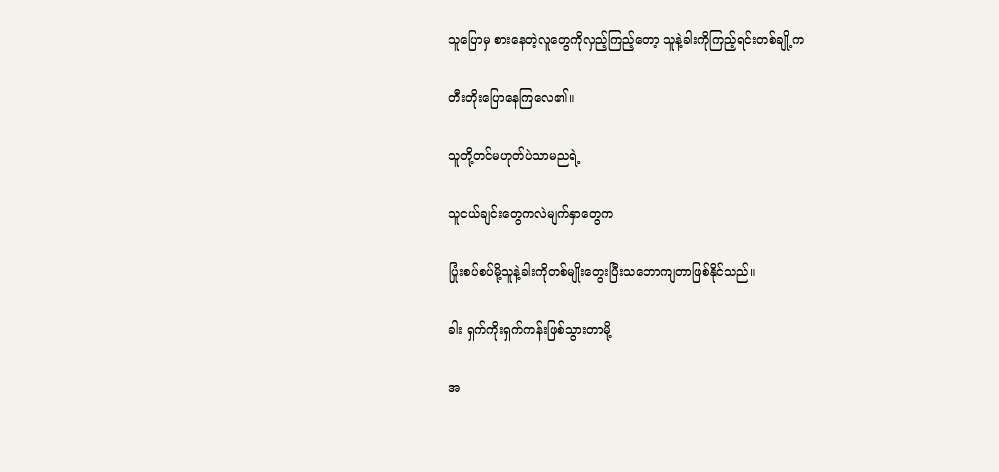သူပြောမှ စားနေတဲ့လူတွေကိုလှည့်ကြည့်တော့ သူနဲ့ခါးကိုကြည့်ရင်းတစ်ချို့က

တီးတိုးပြောနေကြလေ၏။

သူတို့တင်မဟုတ်ပဲသာမညရဲ့

သူငယ်ချင်းတွေကလဲမျက်နှာတွေက

ပြုံးစပ်စပ်မို့သူနဲ့ခါးကိုတစ်မျိုးတွေးပြီးသဘောကျတာဖြစ်နိုင်သည်။

ခါး ရှက်ကိုးရှက်ကန်းဖြစ်သွားတာမို့

အ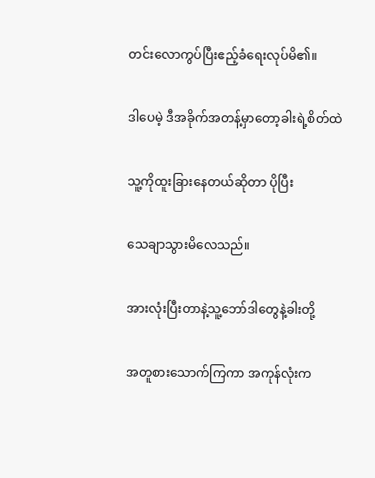တင်းလောကွပ်ပြီးဧည့်ခံရေးလုပ်မိ၏။

ဒါပေမဲ့ ဒီအခိုက်အတန့်မှာတော့ခါးရဲ့စိတ်ထဲ

သူ့ကိုထူးခြားနေတယ်ဆိုတာ ပိုပြီး

သေချာသွားမိလေသည်။

အားလုံးပြီးတာနဲ့သူ့ဘော်ဒါတွေနဲ့ခါးတို့

အတူစားသောက်ကြကာ အကုန်လုံးက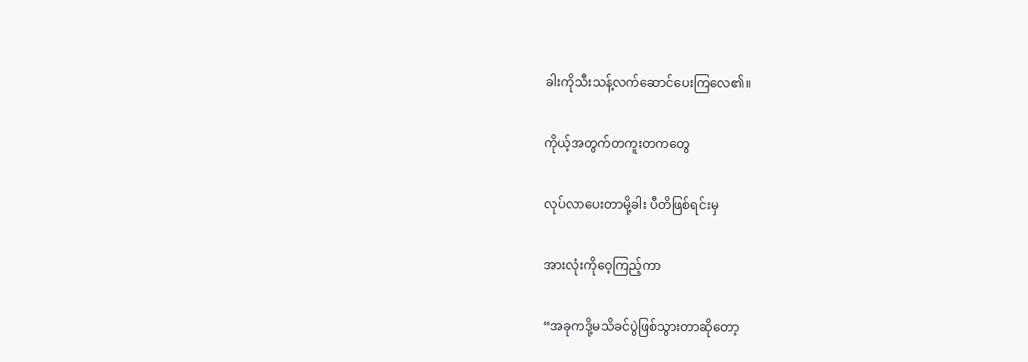ခါးကိုသီးသန့်လက်ဆောင်ပေးကြလေ၏။

ကိုယ့်အတွက်တကူးတကတွေ

လုပ်လာပေးတာမို့ခါး ပီတိဖြစ်ရင်းမှ

အားလုံး‌ကိုဝေ့ကြည့်ကာ

“အခုကဒို့မသိခင်ပွဲဖြစ်သွား‌တာဆိုတော့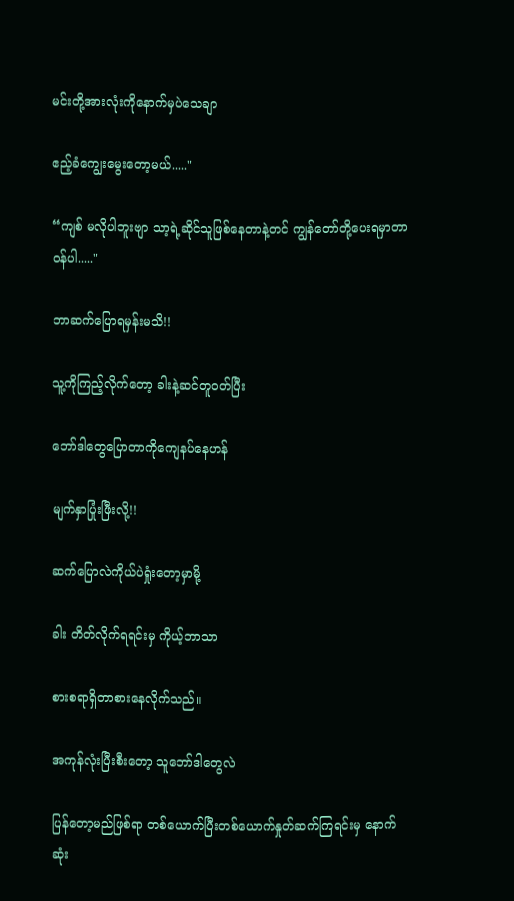မင်းတို့အားလုံးကိုနောက်မှပဲသေချာ

ဧည့်ခံကျွေးမွေးတော့မယ်....."

“ကျစ် မလိုပါဘူးဗျာ သာ့ရဲ့ဆိုင်သူဖြစ်နေတာနဲ့တင် ကျွန်တော်တို့ပေးရမှာတာဝန်ပါ....."

ဘာဆက်ပြောရမှန်းမသိ!!

သူ့ကိုကြည့်လိုက်တော့ ခါးနဲ့ဆင်တူဝတ်ပြီး

ဘော်ဒါတွေပြောတာကိုကျေနပ်နေဟန်

မျက်နှာပြုံးဖြီးလို့!!

ဆက်ပြောလဲကိုယ်ပဲရှုံးတော့မှာမို့

ခါး တိတ်လိုက်ရရင်းမှ ကိုယ့်ဘာသာ

စားစရာရှိတာစားနေလိုက်သည်။

အကုန်လုံးပြီးစီးတော့ သူဘော်ဒါတွေလဲ

ပြန်တော့မည်ဖြစ်ရာ တစ်ယောက်ပြီးတစ်ယောက်နှုတ်ဆက်ကြရင်းမှ နောက်ဆုံး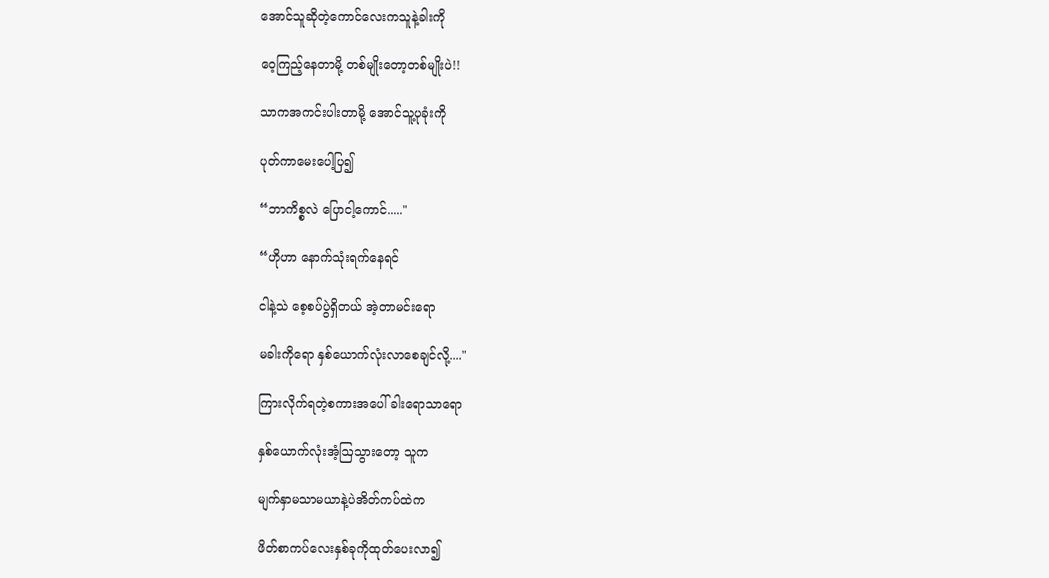အောင်သူဆိုတဲ့ကောင်လေးကသူနဲ့ခါးကို

ဝေ့ကြည့်နေတာမို့ တစ်မျိုးတော့တစ်မျိုးပဲ!!

သာကအကင်းပါးတာမို့ အောင်သူ့ပုခုံးကို

ပုတ်ကာမေးပေါ့ပြ၍

“ဘာကိစ္စလဲ ပြောငါ့ကောင်....."

“ဟိုဟာ နောက်သုံးရက်နေရင်

ငါနဲ့သဲ စေ့စပ်ပွဲရှိတယ် အဲ့တာမင်းရော

မခါးကိုရော နှစ်ယောက်လုံးလာစေချင်လို့...."

ကြားလိုက်ရတဲ့စကားအပေါ် ခါးရောသာရော

နှစ်ယောက်လုံးအံ့ဩသွားတော့ သူက

မျက်နှာမသာမယာနဲ့ပဲအိတ်ကပ်ထဲက

ဖိတ်စာကပ်လေးနှစ်ခုကိုထုတ်ပေးလာ၍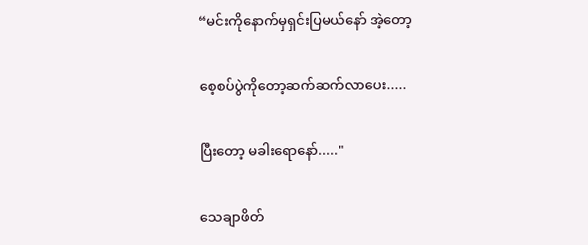“မင်းကိုနောက်မှရှင်းပြမယ်နော် အဲ့တော့

စေ့စပ်ပွဲကိုတော့ဆက်ဆက်လာပေး.....

ပြီးတော့ မခါးရောနော်....."

သေချာဖိတ်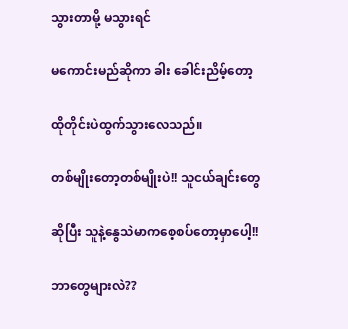သွားတာမို့ မသွားရင်

မကောင်းမည်ဆိုကာ ခါး ခေါင်းညိမ့်တော့

ထိုတိုင်းပဲထွက်သွားလေသည်။

တစ်မျိုးတော့တစ်မျိုးပဲ!! သူငယ်ချင်းတွေ

ဆိုပြီး သူနဲ့နွေသဲမာကစေ့စပ်တော့မှာပေါ့!!

ဘာတွေများလဲ??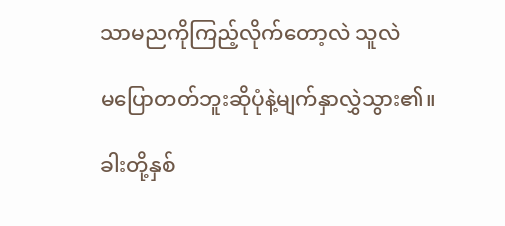သာမညကိုကြည့်လိုက်တော့လဲ သူလဲ

မပြောတတ်ဘူးဆိုပုံနဲ့မျက်နှာလွှဲသွား၏။

ခါးတို့နှစ်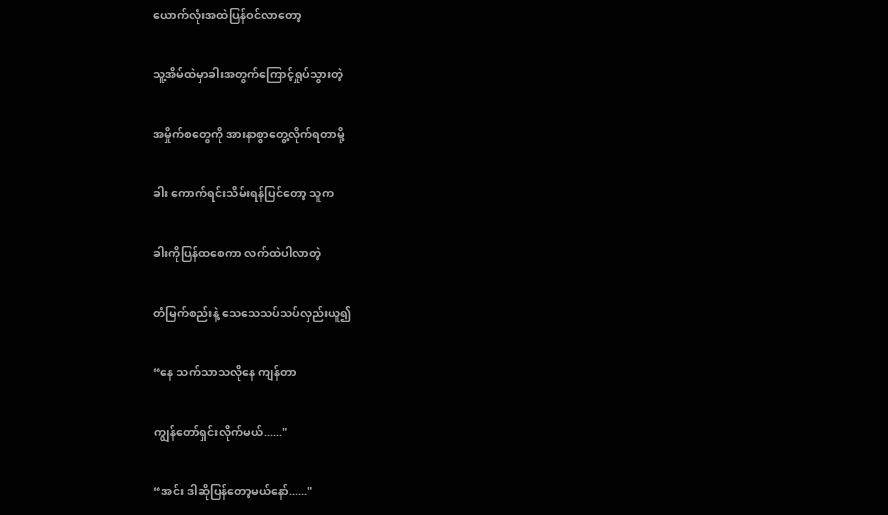ယောက်လုံးအထဲပြန်ဝင်လာတော့

သူ့အိမ်ထဲမှာခါးအတွက်ကြောင့်ရှုပ်သွားတဲ့

အမှိုက်စတွေကို အားနာစွာတွေ့လိုက်ရတာမို့

ခါး ကောက်ရင်းသိမ်းရန်ပြင်တော့ သူက

ခါးကိုပြန်ထစေကာ လက်ထဲပါလာတဲ့

တံမြက်စည်းနဲ့ သေသေသပ်သပ်လှည်းယူ၍

“နေ သက်သာသလိုနေ ကျန်တာ

ကျွန်တော်ရှင်းလိုက်မယ်......"

“အင်း ဒါဆိုပြန်တော့မယ်နော်......"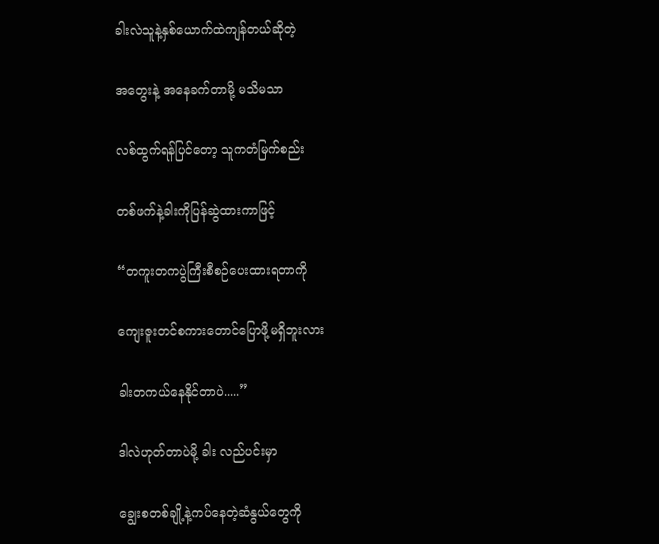ခါးလဲသူနဲ့နှစ်ယောက်ထဲကျန်တယ်ဆိုတဲ့

အတွေးနဲ့ အနေခက်တာမို့ မသိမသာ

လစ်ထွက်ရန်ပြင်တော့ သူကတံမြက်စည်း

တစ်ဖက်နဲ့ခါးကိုပြန်ဆွဲထားကာဖြင့်

“တကူးတကပွဲကြီးစီစဉ်ပေးထားရတာကို

ကျေးဇူးတင်စကားတောင်ပြောဖို့မရှိဘူးလား

ခါးတကယ်နေနိုင်တာပဲ.....”

ဒါလဲဟုတ်တာပဲမို့ ခါး လည်ပင်းမှာ

ချွေးစတစ်ချို့နဲ့ကပ်နေတဲ့ဆံနွယ်တွေကို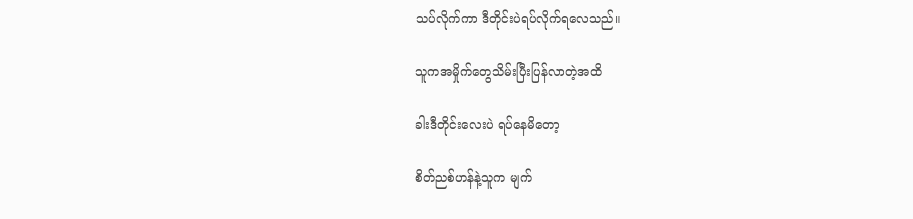သပ်လိုက်ကာ ဒီတိုင်းပဲရပ်‌လိုက်ရလေသည်။

သူကအမှိုက်တွေသိမ်းပြီးပြန်လာတဲ့အထိ

ခါးဒီတိုင်းလေးပဲ ရပ်နေမိတော့

စိတ်ညစ်ဟန်နဲ့သူက မျက်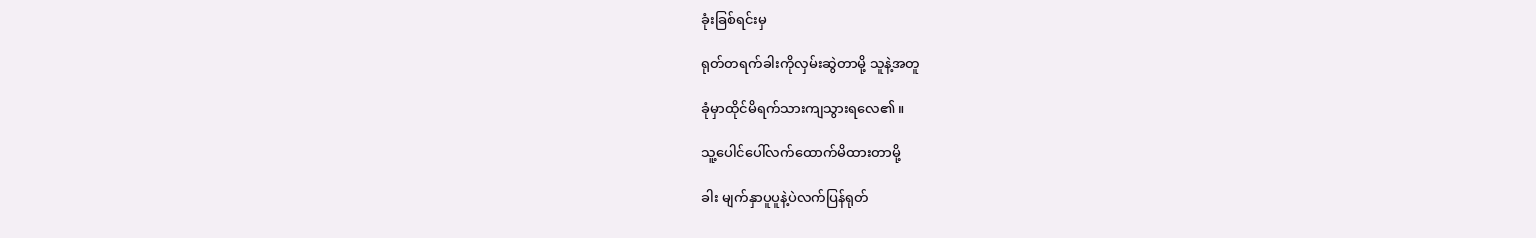ခုံးခြစ်ရင်းမှ

ရုတ်တရက်ခါးကိုလှမ်းဆွဲတာမို့ သူနဲ့အတူ

ခုံမှာထိုင်မိရက်သားကျသွားရလေ၏။

သူ့ပေါင်ပေါ်လက်ထောက်မိထားတာမို့

ခါး မျက်နှာပူပူနဲ့ပဲလက်ပြန်ရုတ်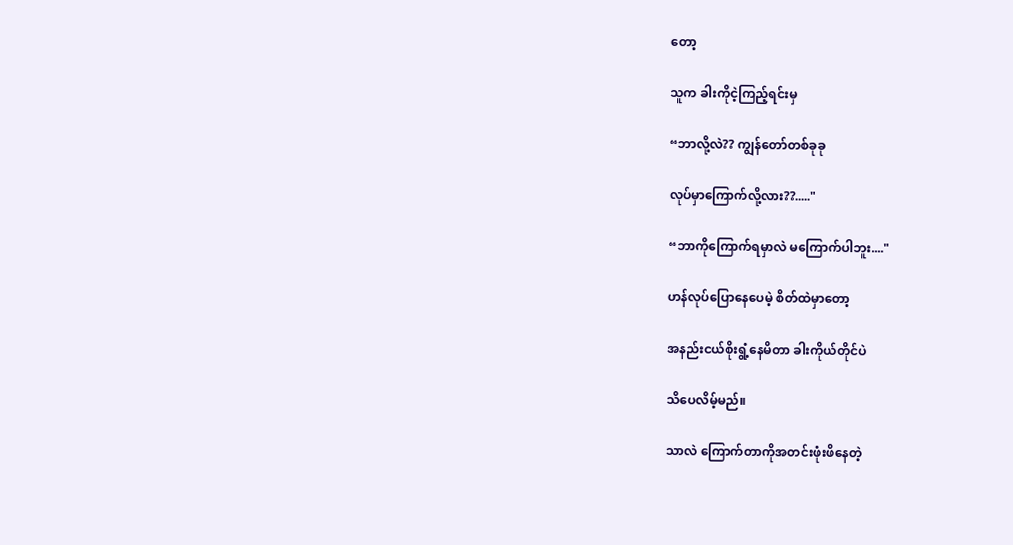တော့

သူက ခါးကိုငဲ့ကြည့်ရင်းမှ

“ဘာလို့လဲ?? ကျွန်တော်တစ်ခုခု

လုပ်မှာကြောက်လို့လား??....."

“ဘာကိုကြောက်ရမှာလဲ မကြောက်ပါဘူး...."

ဟန်လုပ်ပြောနေပေမဲ့ စိတ်ထဲမှာတော့

အနည်းငယ်စိုးရွံ့နေမိတာ ခါးကိုယ်တိုင်ပဲ

သိပေလိမ့်မည်။

သာလဲ ကြောက်တာကိုအတင်းဖုံးဖိနေတဲ့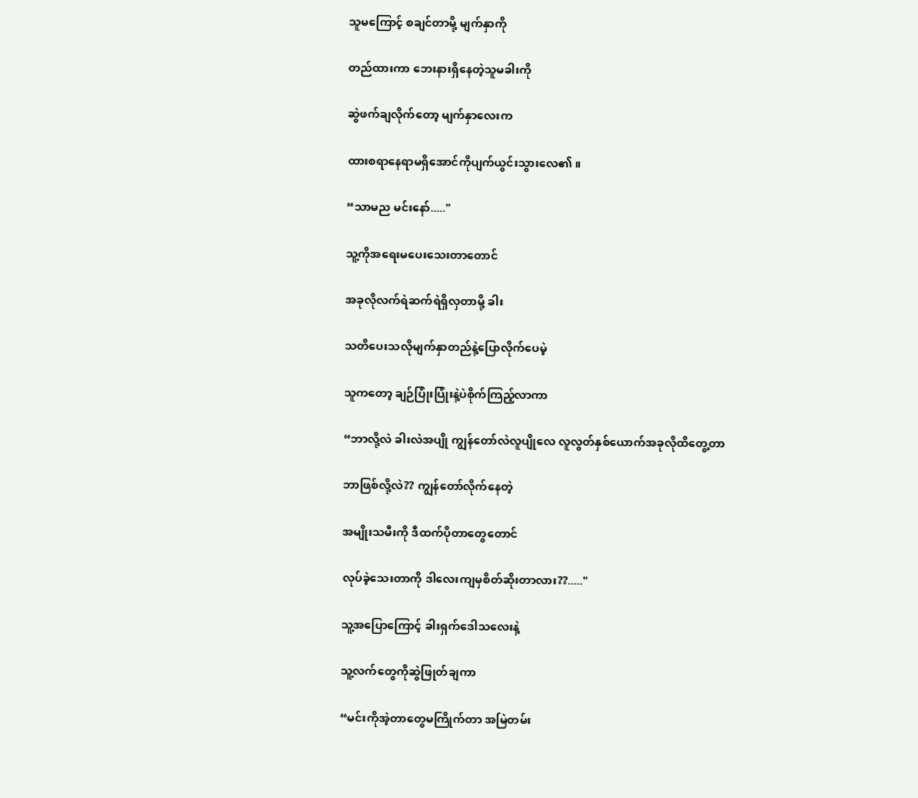သူမကြောင့် စချင်တာမို့ မျက်နှာကို

တည်ထားကာ ဘေးနားရှိနေတဲ့သူမခါးကို

ဆွဲဖက်ချလိုက်တော့ မျက်နှာလေးက

ထားစရာနေရာမရှိအောင်ကိုပျက်ယွင်းသွားလေ၏။

“သာမည မင်းနော်....."

သူ့ကိုအရေးမပေးသေးတာတောင်

အခုလိုလက်ရဲဆက်ရဲရှိလှတာမို့ ခါး

သတိပေးသလိုမျက်နှာတည်နဲ့ပြောလိုက်ပေမဲ့

သူကတော့ ချဉ်ပြုံးပြုံးနဲ့ပဲစိုက်ကြည့်လာကာ

“ဘာလို့လဲ ခါးလဲအပျို ကျွန်တော်လဲလူပျိုလေ လူလွတ်နှစ်ယောက်အခုလိုထိတွေ့တာ

ဘာဖြစ်လို့လဲ?? ကျွန်တော်လိုက်နေတဲ့

အမျိုးသမီးကို ဒီထက်ပိုတာတွေတောင်

လုပ်ခဲ့သေးတာကို ဒါလေးကျမှစိတ်ဆိုးတာလား??....."

သူ့အပြောကြောင့် ခါးရှက်ဒေါသလေးနဲ့

သူ့လက်တွေကိုဆွဲဖြုတ်ချကာ

“မင်းကိုအဲ့တာတွေမကြိုက်တာ အမြဲတမ်း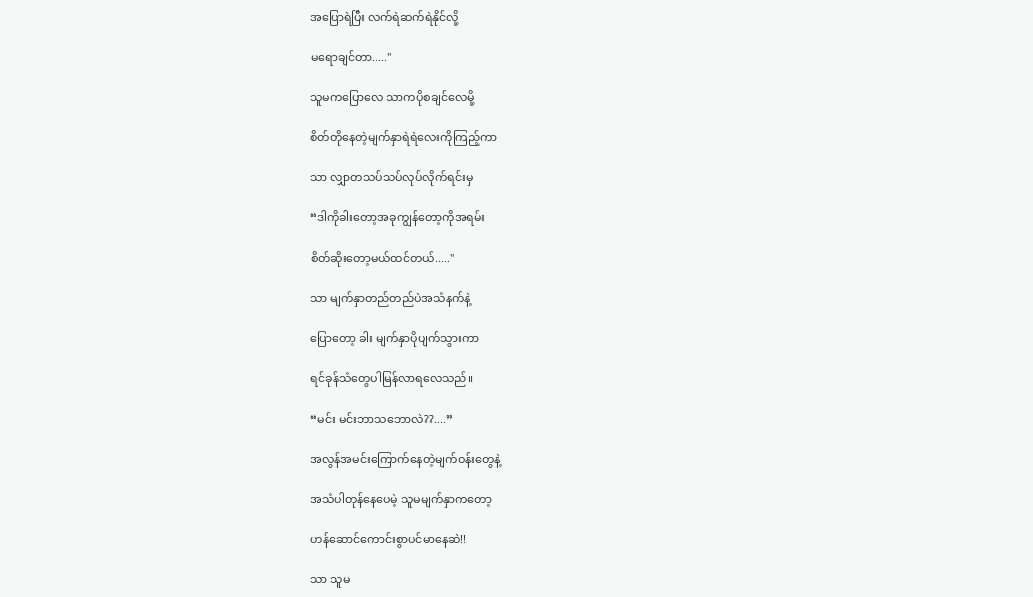အပြောရဲပြီး လက်ရဲဆက်ရဲနိုင်လို့

မရောချင်တာ....."

သူမကပြောလေ သာကပိုစ‌ချင်လေမို့

စိတ်တိုနေတဲ့မျက်နှာရဲရဲလေးကိုကြည့်ကာ

သာ လျှာတသပ်သပ်လုပ်လိုက်ရင်းမှ

“ဒါကိုခါးတော့အခုကျွန်တော့ကိုအရမ်း

စိတ်ဆိုးတော့မယ်ထင်တယ်....."

သာ မျက်နှာတည်တည်ပဲအသံနက်နဲ့

ပြောတော့ ခါး မျက်နှာပိုပျက်သွားကာ

ရင်ခုန်သံတွေပါမြန်လာရလေသည်။

“မင်း မင်းဘာသဘောလဲ??....”

အလွန်အမင်းကြောက်နေတဲ့မျက်ဝန်းတွေနဲ့

အသံပါတုန်နေပေမဲ့ သူမမျက်နှာကတော့

ဟန်ဆောင်ကောင်းစွာပင်မာနေဆဲ!!

သာ သူမ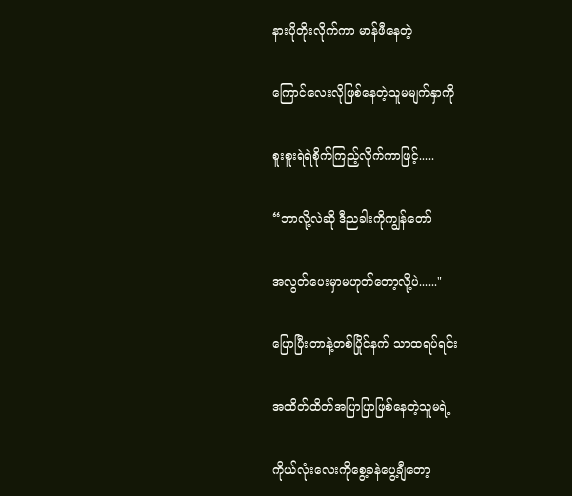နားပိုတိုးလိုက်ကာ မာန်ဖီနေတဲ့

ကြောင်လေးလိုဖြစ်နေတဲ့သူမမျက်နှာကို

စူးစူးရဲရဲစိုက်ကြည့်လိုက်ကာဖြင့်.....

“ဘာလို့လဲဆို ဒီညခါးကိုကျွန်တော်

အလွတ်ပေးမှာမဟုတ်တော့လို့ပဲ......"

ပြောပြီးတာနဲ့တစ်ပြိုင်နက် သာထရပ်ရင်း

အထိတ်ထိတ်အပြာပြာဖြစ်နေတဲ့သူမရဲ့

ကိုယ်လုံးလေးကိုစွေ့ခနဲပွေ့ချီတော့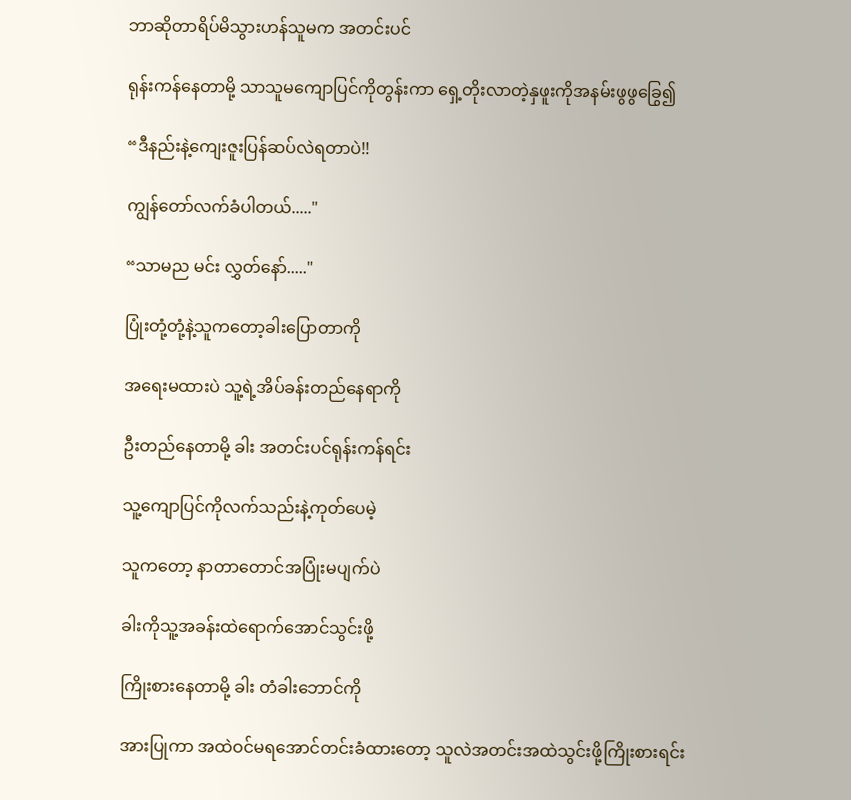ဘာဆိုတာရိပ်မိသွားဟန်သူမက အတင်းပင်

ရုန်းကန်နေတာမို့ သာသူမကျောပြင်ကိုတွန်းကာ ရှေ့တိုးလာတဲ့နှဖူးကိုအနမ်းဖွဖွခြွေ၍

“ဒီနည်းနဲ့ကျေးဇူးပြန်ဆပ်လဲရတာပဲ!!

ကျွန်တော်လက်ခံပါတယ်....."

“သာမည မင်း လွှတ်နော်....."

ပြုံးတုံ့တုံ့နဲ့သူကတော့ခါးပြောတာကို

အရေးမထားပဲ သူ့ရဲ့အိပ်ခန်းတည်နေရာကို

ဦးတည်နေတာမို့ ခါး အတင်းပင်ရုန်းကန်ရင်း

သူ့ကျောပြင်ကိုလက်သည်းနဲ့ကုတ်ပေမဲ့

သူကတော့ နာတာတောင်အပြုံးမပျက်ပဲ

ခါးကိုသူ့အခန်းထဲရောက်အောင်သွင်းဖို့

ကြိုးစားနေတာမို့ ခါး တံခါးဘောင်ကို

အားပြုကာ အထဲဝင်မရအောင်တင်းခံထားတော့ သူလဲအတင်းအထဲသွင်းဖို့ကြိုးစားရင်း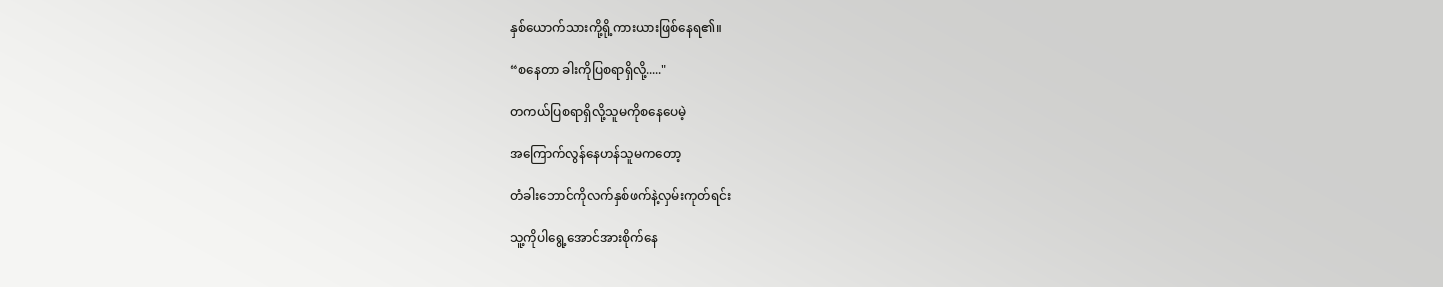နှစ်ယောက်သားကို့ရို့ကားယားဖြစ်နေရ၏။

“စနေတာ ခါးကိုပြစရာရှိလို့....."

တကယ်ပြစရာရှိလို့သူမကိုစနေပေမဲ့

အကြောက်လွန်နေဟန်သူမကတော့

တံခါးဘောင်ကိုလက်နှစ်ဖက်နဲ့လှမ်းကုတ်ရင်း

သူ့ကိုပါရွေ့အောင်အားစိုက်နေ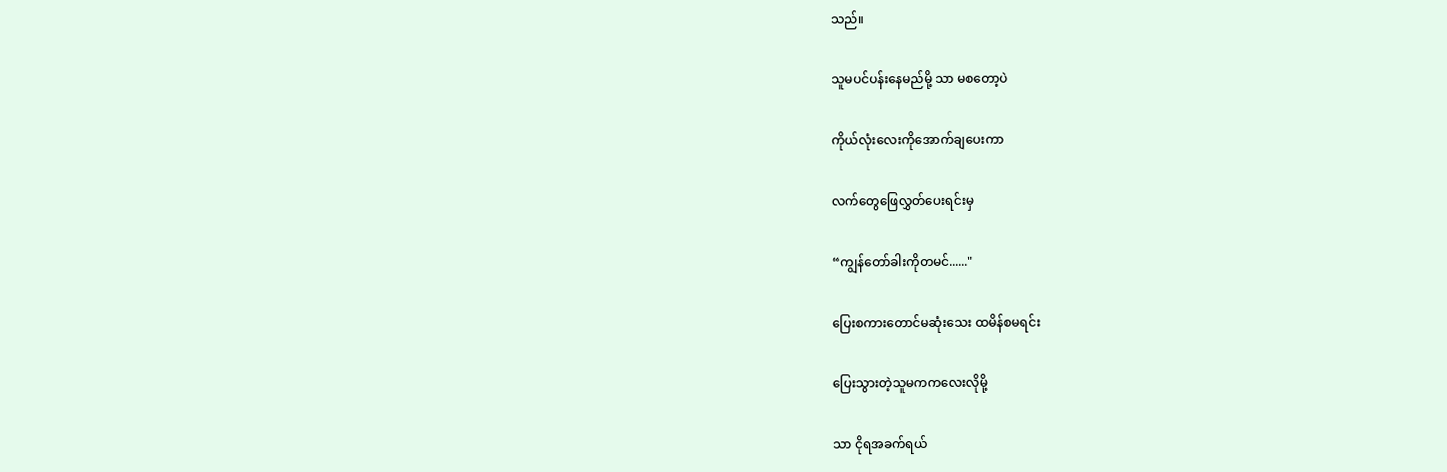သည်။

သူမပင်ပန်းနေမည်မို့ သာ မစတော့ပဲ

ကိုယ်လုံးလေးကိုအောက်ချပေးကာ

လက်တွေဖြေလွှတ်ပေးရင်းမှ

“ကျွန်တော်ခါးကိုတမင်......"

ပြေးစကားတောင်မဆုံးသေး ထမိန်စမရင်း

ပြေးသွားတဲ့သူမကကလေးလိုမို့

သာ ငိုရအခက်ရယ်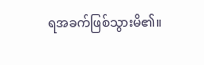ရအခက်ဖြစ်သွားမိ၏။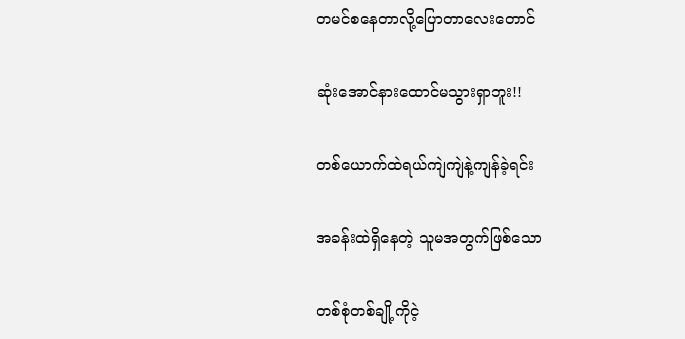တမင်စနေတာလို့ပြောတာလေးတောင်

ဆုံးအောင်နားထောင်မသွားရှာဘူး!!

တစ်ယောက်ထဲရယ်ကျဲကျဲနဲ့ကျန်ခဲ့ရင်း

အခန်းထဲရှိနေတဲ့ သူမအတွက်ဖြစ်သော

တစ်စုံတစ်ချို့ကိုငဲ့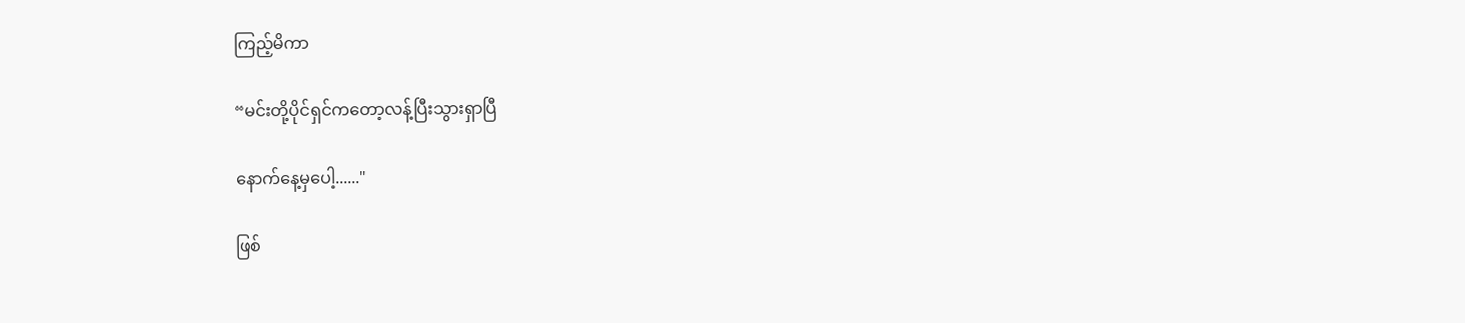ကြည့်မိကာ

“မင်းတို့ပိုင်ရှင်ကတော့လန့်ပြီးသွားရှာပြီ

နောက်နေ့မှပေါ့......"

ဖြစ်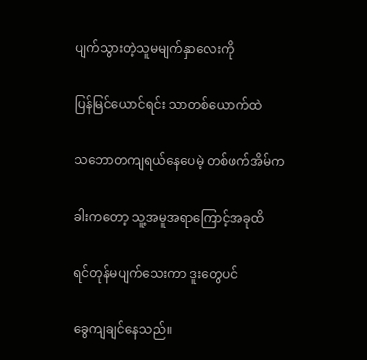ပျက်သွားတဲ့သူမမျက်နှာလေးကို

ပြန်မြင်ယောင်ရင်း သာတစ်ယောက်ထဲ

သဘောတကျရယ်နေပေမဲ့ တစ်ဖက်အိမ်က

ခါးကတော့ သူ့အမူအရာကြောင့်အခုထိ

ရင်တုန်မပျက်သေးကာ ဒူးတွေပင်

ခွေကျ‌ချင်နေသည်။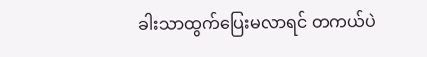ခါးသာထွက်ပြေးမလာရင် တကယ်ပဲ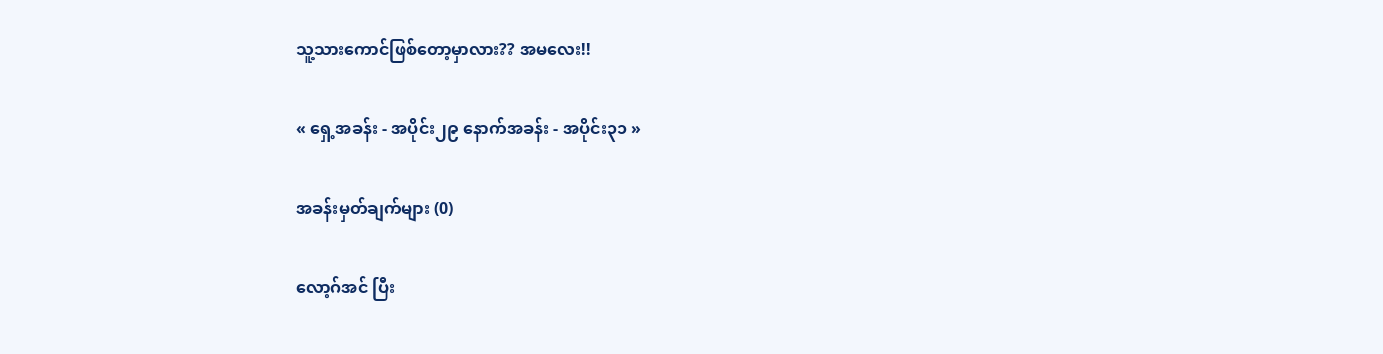သူ့သားကောင်ဖြစ်တော့မှာလား?? အမလေး!!

« ရှေ့အခန်း - အပိုင်း၂၉ နောက်အခန်း - အပိုင်း၃၁ »

အခန်းမှတ်ချက်များ (0)

လော့ဂ်အင် ပြီး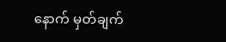နောက် မှတ်ချက်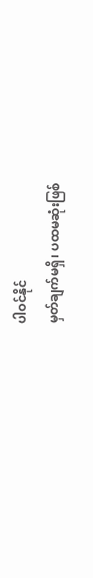ပါဝင်နိုင်
မှတ်ချက်မရှိ၊ ပထမဆုံးဖြစ်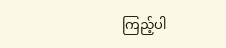ကြည့်ပါ